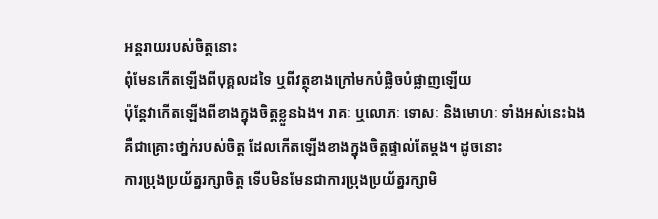អន្តរាយរបស់ចិត្តនោះ
ពុំមែនកើតឡើងពីបុគ្គលដទៃ ឬពីវត្ថុខាងក្រៅមកបំផ្លិចបំផ្លាញឡើយ
ប៉ុន្តែវាកើតឡើងពីខាងក្នុងចិត្តខ្លួនឯង។ រាគៈ ឬលោភៈ ទោសៈ និងមោហៈ ទាំងអស់នេះឯង
គឺជាគ្រោះថា្នក់របស់ចិត្ត ដែលកើតឡើងខាងក្នុងចិត្តផ្ទាល់តែម្ដង។ ដូចនោះ
ការប្រុងប្រយ័ត្នរក្សាចិត្ត ទើបមិនមែនជាការប្រុងប្រយ័ត្នរក្សាមិ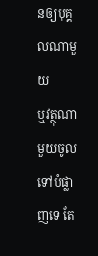នឲ្យបុគ្គលណាមួយ
ឬវត្ថុណាមួយចូលទៅបំផ្លាញទេ តែ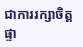ជាការរក្សាចិត្តផ្ទា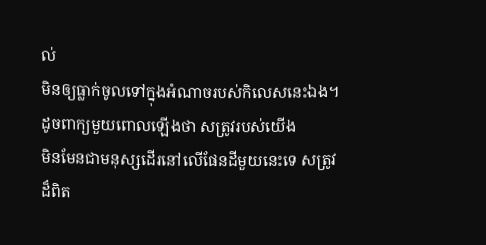ល់
មិនឲ្យធ្លាក់ចូលទៅក្នុងអំណាចរបស់កិលេសនេះឯង។ ដូចពាក្យមួយពោលឡើងថា សត្រូវរបស់យើង
មិនមែនជាមនុស្សដើរនៅលើផែនដីមួយនេះទេ សត្រូវដ៏ពិត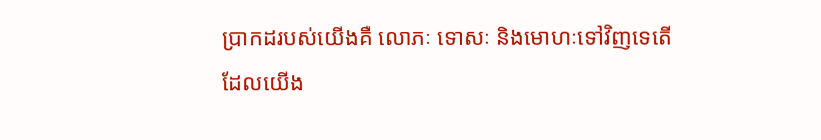ប្រាកដរបស់យើងគឺ លោភៈ ទោសៈ និងមោហៈទៅវិញទេតើ
ដែលយើង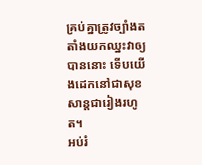គ្រប់គ្នាត្រូវច្បាំងតតាំងយកឈ្នះវាឲ្យបាននោះ ទើបយើងដេកនៅជាសុខសាន្តជារៀងរហូត។
អប់រំ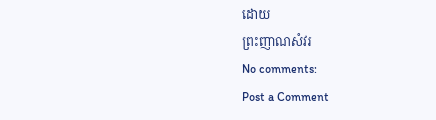ដោយ
ព្រះញាណសំវរ
No comments:
Post a Comment